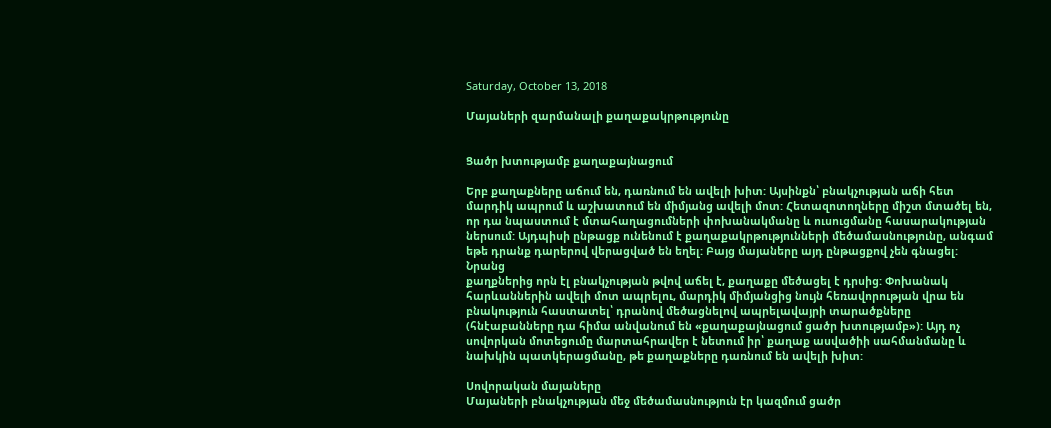Saturday, October 13, 2018

Մայաների զարմանալի քաղաքակրթությունը


Ցածր խտությամբ քաղաքայնացում

Երբ քաղաքները աճում են, դառնում են ավելի խիտ: Այսինքն՝ բնակչության աճի հետ մարդիկ ապրում և աշխատում են միմյանց ավելի մոտ: Հետազոտողները միշտ մտածել են, որ դա նպաստում է մտահաղացումների փոխանակմանը և ուսուցմանը հասարակության ներսում: Այդպիսի ընթացք ունենում է քաղաքակրթությունների մեծամասնությունը, անգամ եթե դրանք դարերով վերացված են եղել: Բայց մայաները այդ ընթացքով չեն գնացել: Նրանց
քաղքներից որն էլ բնակչության թվով աճել է, քաղաքը մեծացել է դրսից: Փոխանակ հարևաններին ավելի մոտ ապրելու, մարդիկ միմյանցից նույն հեռավորության վրա են բնակություն հաստատել՝ դրանով մեծացնելով ապրելավայրի տարածքները (հնէաբանները դա հիմա անվանում են «քաղաքայնացում ցածր խտությամբ»): Այդ ոչ սովորկան մոտեցումը մարտահրավեր է նետում իր՝ քաղաք ասվածիի սահմանմանը և նախկին պատկերացմանը, թե քաղաքները դառնում են ավելի խիտ:

Սովորական մայաները
Մայաների բնակչության մեջ մեծամասնություն էր կազմում ցածր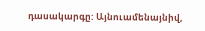դասակարգը: Այնուամենայնիվ,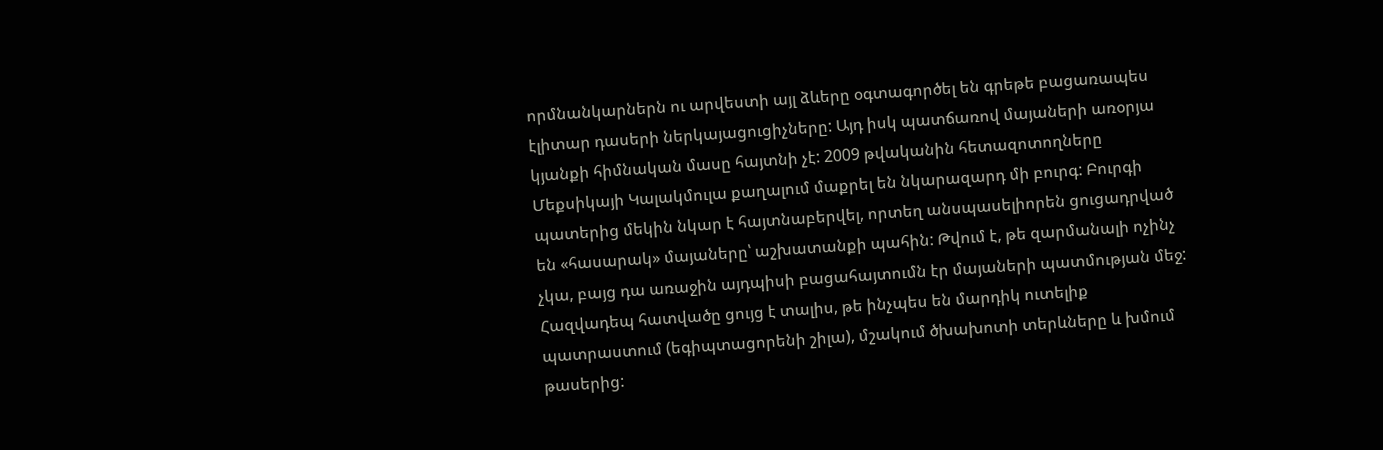որմնանկարներն ու արվեստի այլ ձևերը օգտագործել են գրեթե բացառապես էլիտար դասերի ներկայացուցիչները: Այդ իսկ պատճառով մայաների առօրյա կյանքի հիմնական մասը հայտնի չէ: 2009 թվականին հետազոտողները Մեքսիկայի Կալակմուլա քաղալում մաքրել են նկարազարդ մի բուրգ: Բուրգի պատերից մեկին նկար է հայտնաբերվել, որտեղ անսպասելիորեն ցուցադրված են «հասարակ» մայաները՝ աշխատանքի պահին: Թվում է, թե զարմանալի ոչինչ չկա, բայց դա առաջին այդպիսի բացահայտումն էր մայաների պատմության մեջ: Հազվադեպ հատվածը ցույց է տալիս, թե ինչպես են մարդիկ ուտելիք պատրաստում (եգիպտացորենի շիլա), մշակում ծխախոտի տերևները և խմում թասերից: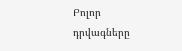Բոլոր դրվագները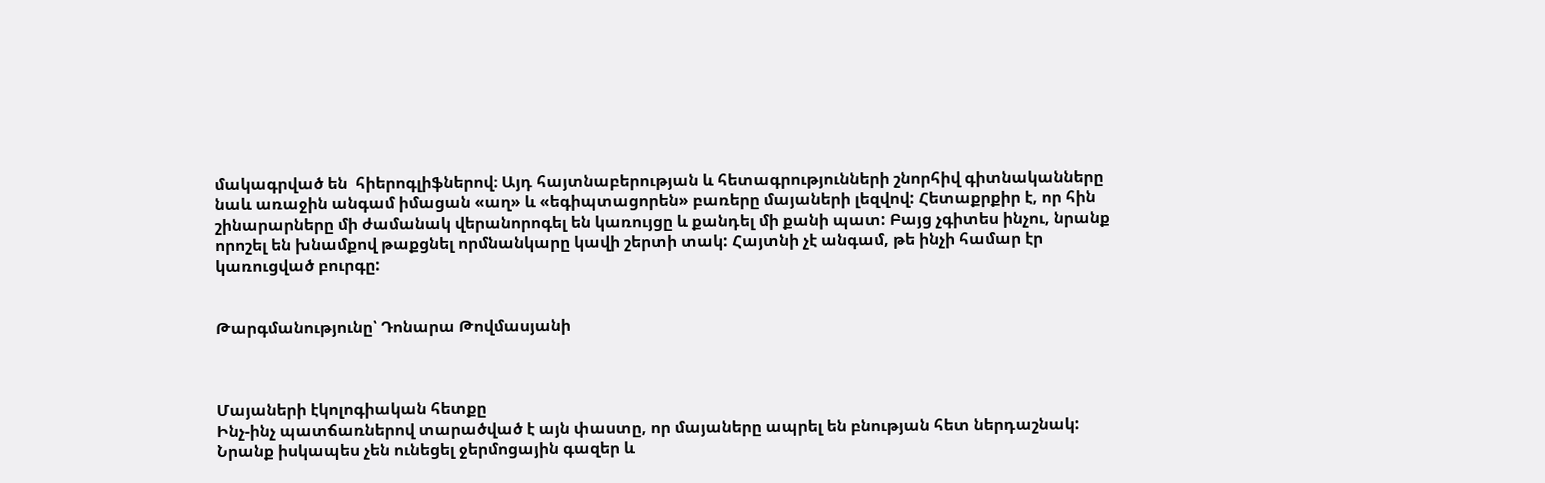մակագրված են  հիերոգլիֆներով։ Այդ հայտնաբերության և հետագրությունների շնորհիվ գիտնականները նաև առաջին անգամ իմացան «աղ» և «եգիպտացորեն» բառերը մայաների լեզվով: Հետաքրքիր է, որ հին շինարարները մի ժամանակ վերանորոգել են կառույցը և քանդել մի քանի պատ: Բայց չգիտես ինչու, նրանք որոշել են խնամքով թաքցնել որմնանկարը կավի շերտի տակ: Հայտնի չէ անգամ, թե ինչի համար էր կառուցված բուրգը:


Թարգմանությունը՝ Դոնարա Թովմասյանի



Մայաների էկոլոգիական հետքը
Ինչ-ինչ պատճառներով տարածված է այն փաստը, որ մայաները ապրել են բնության հետ ներդաշնակ: Նրանք իսկապես չեն ունեցել ջերմոցային գազեր և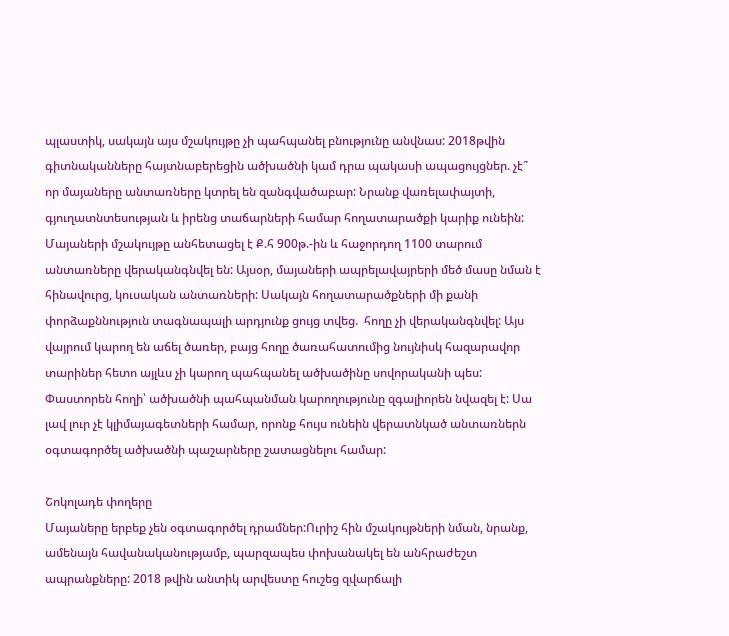պլաստիկ, սակայն այս մշակույթը չի պահպանել բնությունը անվնաս: 2018թվին գիտնականները հայտնաբերեցին ածխածնի կամ դրա պակասի ապացույցներ. չէ՞ որ մայաները անտառները կտրել են զանգվածաբար: Նրանք վառելափայտի, գյուղատնտեսության և իրենց տաճարների համար հողատարածքի կարիք ունեին: Մայաների մշակույթը անհետացել է Ք.հ 900թ.-ին և հաջորդող 1100 տարում անտառները վերականգնվել են: Այսօր, մայաների ապրելավայրերի մեծ մասը նման է հինավուրց, կուսական անտառների: Սակայն հողատարածքների մի քանի փորձաքննություն տագնապալի արդյունք ցույց տվեց.  հողը չի վերականգնվել: Այս վայրում կարող են աճել ծառեր, բայց հողը ծառահատումից նույնիսկ հազարավոր տարիներ հետո այլևս չի կարող պահպանել ածխածինը սովորականի պես: Փաստորեն հողի՝ ածխածնի պահպանման կարողությունը զգալիորեն նվազել է: Սա լավ լուր չէ կլիմայագետների համար, որոնք հույս ունեին վերատնկած անտառներն օգտագործել ածխածնի պաշարները շատացնելու համար:

Շոկոլադե փողերը
Մայաները երբեք չեն օգտագործել դրամներ:Ուրիշ հին մշակույթների նման, նրանք, ամենայն հավանականությամբ, պարզապես փոխանակել են անհրաժեշտ ապրանքները: 2018 թվին անտիկ արվեստը հուշեց զվարճալի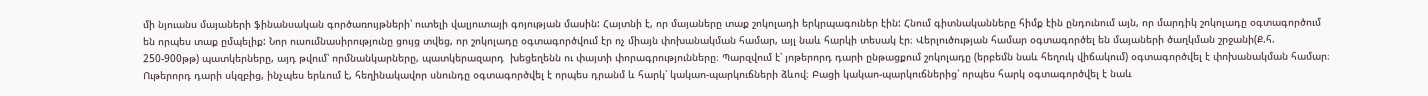մի նյուանս մայաների ֆինանսական գործառույթների՝ ուտելի վալյուտայի գոյության մասին: Հայտնի է, որ մայաները տաք շոկոլադի երկրպագուներ էին: Հնում գիտնականները հիմք էին ընդունում այն, որ մարդիկ շոկոլադը օգտագործում են որպես տաք ըմպելիք: Նոր ուսումնասիրությունը ցույց տվեց, որ շոկոլադը օգտագործվում էր ոչ միայն փոխանակման համար, այլ նաև հարկի տեսակ էր։ Վերլուծության համար օգտագործել են մայաների ծաղկման շրջանի(Ք.հ. 250-900թթ) պատկերները, այդ թվում՝ որմնանկարները, պատկերազարդ  խեցեղենն ու փայտի փորագրությունները։ Պարզվում է՝ յոթերորդ դարի ընթացքում շոկոլադը (երբեմն նաև հեղուկ վիճակում) օգտագործվել է փոխանակման համար։ Ութերորդ դարի սկզբից, ինչպես երևում է, հեղինակավոր սնունդը օգտագործվել է որպես դրանմ և հարկ՝ կակաո-պարկուճների ձևով։ Բացի կակաո-պարկուճներից՝ որպես հարկ օգտագործվել է նաև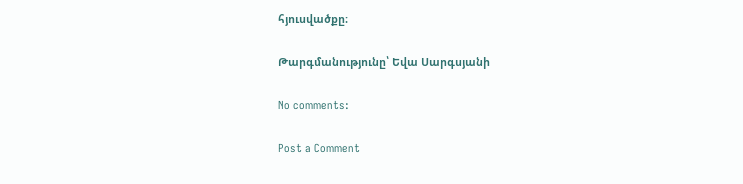հյուսվածքը։

Թարգմանությունը՝ Եվա Սարգսյանի

No comments:

Post a Comment